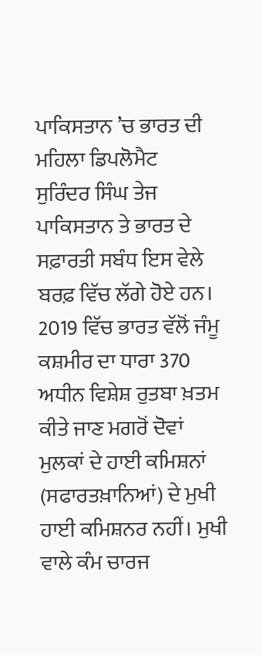ਪਾਕਿਸਤਾਨ ’ਚ ਭਾਰਤ ਦੀ ਮਹਿਲਾ ਡਿਪਲੋਮੈਟ
ਸੁਰਿੰਦਰ ਸਿੰਘ ਤੇਜ
ਪਾਕਿਸਤਾਨ ਤੇ ਭਾਰਤ ਦੇ ਸਫ਼ਾਰਤੀ ਸਬੰਧ ਇਸ ਵੇਲੇ ਬਰਫ਼ ਵਿੱਚ ਲੱਗੇ ਹੋਏ ਹਨ। 2019 ਵਿੱਚ ਭਾਰਤ ਵੱਲੋਂ ਜੰਮੂ ਕਸ਼ਮੀਰ ਦਾ ਧਾਰਾ 370 ਅਧੀਨ ਵਿਸ਼ੇਸ਼ ਰੁਤਬਾ ਖ਼ਤਮ ਕੀਤੇ ਜਾਣ ਮਗਰੋਂ ਦੋਵਾਂ ਮੁਲਕਾਂ ਦੇ ਹਾਈ ਕਮਿਸ਼ਨਾਂ (ਸਫਾਰਤਖ਼ਾਨਿਆਂ) ਦੇ ਮੁਖੀ ਹਾਈ ਕਮਿਸ਼ਨਰ ਨਹੀਂ। ਮੁਖੀ ਵਾਲੇ ਕੰਮ ਚਾਰਜ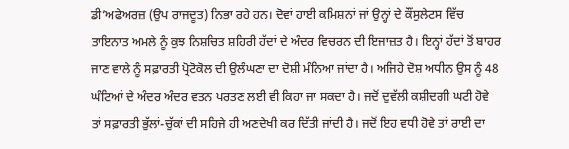ਡੀ’ਅਫੇਅਰਜ਼ (ਉਪ ਰਾਜਦੂਤ) ਨਿਭਾ ਰਹੇ ਹਨ। ਦੋਵਾਂ ਹਾਈ ਕਮਿਸ਼ਨਾਂ ਜਾਂ ਉਨ੍ਹਾਂ ਦੇ ਕੌਂਸੁਲੇਟਸ ਵਿੱਚ ਤਾਇਨਾਤ ਅਮਲੇ ਨੂੰ ਕੁਝ ਨਿਸ਼ਚਿਤ ਸ਼ਹਿਰੀ ਹੱਦਾਂ ਦੇ ਅੰਦਰ ਵਿਚਰਨ ਦੀ ਇਜਾਜ਼ਤ ਹੈ। ਇਨ੍ਹਾਂ ਹੱਦਾਂ ਤੋਂ ਬਾਹਰ ਜਾਣ ਵਾਲੇ ਨੂੰ ਸਫ਼ਾਰਤੀ ਪ੍ਰੋਟੋਕੋਲ ਦੀ ਉਲੰਘਣਾ ਦਾ ਦੋਸ਼ੀ ਮੰਨਿਆ ਜਾਂਦਾ ਹੈ। ਅਜਿਹੇ ਦੋਸ਼ ਅਧੀਨ ਉਸ ਨੂੰ 48 ਘੰਟਿਆਂ ਦੇ ਅੰਦਰ ਅੰਦਰ ਵਤਨ ਪਰਤਣ ਲਈ ਵੀ ਕਿਹਾ ਜਾ ਸਕਦਾ ਹੈ। ਜਦੋਂ ਦੁਵੱਲੀ ਕਸ਼ੀਦਗੀ ਘਟੀ ਹੋਵੇ ਤਾਂ ਸਫ਼ਾਰਤੀ ਭੁੱਲਾਂ-ਚੁੱਕਾਂ ਦੀ ਸਹਿਜੇ ਹੀ ਅਣਦੇਖੀ ਕਰ ਦਿੱਤੀ ਜਾਂਦੀ ਹੈ। ਜਦੋਂ ਇਹ ਵਧੀ ਹੋਵੇ ਤਾਂ ਰਾਈ ਦਾ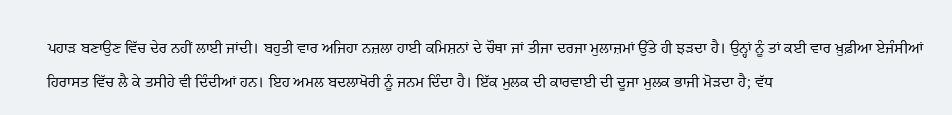ਪਹਾੜ ਬਣਾਉਣ ਵਿੱਚ ਦੇਰ ਨਹੀਂ ਲਾਈ ਜਾਂਦੀ। ਬਹੁਤੀ ਵਾਰ ਅਜਿਹਾ ਨਜ਼ਲਾ ਹਾਈ ਕਮਿਸ਼ਨਾਂ ਦੇ ਚੌਥਾ ਜਾਂ ਤੀਜਾ ਦਰਜਾ ਮੁਲਾਜ਼ਮਾਂ ਉੱਤੇ ਹੀ ਝੜਦਾ ਹੈ। ਉਨ੍ਹਾਂ ਨੂੰ ਤਾਂ ਕਈ ਵਾਰ ਖ਼ੁਫ਼ੀਆ ਏਜੰਸੀਆਂ ਹਿਰਾਸਤ ਵਿੱਚ ਲੈ ਕੇ ਤਸੀਹੇ ਵੀ ਦਿੰਦੀਆਂ ਹਨ। ਇਹ ਅਮਲ ਬਦਲਾਖੋਰੀ ਨੂੰ ਜਨਮ ਦਿੰਦਾ ਹੈ। ਇੱਕ ਮੁਲਕ ਦੀ ਕਾਰਵਾਈ ਦੀ ਦੂਜਾ ਮੁਲਕ ਭਾਜੀ ਮੋੜਦਾ ਹੈ; ਵੱਧ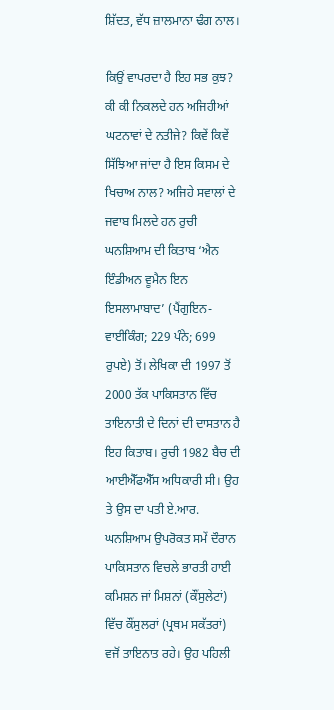ਸ਼ਿੱਦਤ, ਵੱਧ ਜ਼ਾਲਮਾਨਾ ਢੰਗ ਨਾਲ।

ਕਿਉਂ ਵਾਪਰਦਾ ਹੈ ਇਹ ਸਭ ਕੁਝ? ਕੀ ਕੀ ਨਿਕਲਦੇ ਹਨ ਅਜਿਹੀਆਂ ਘਟਨਾਵਾਂ ਦੇ ਨਤੀਜੇ? ਕਿਵੇਂ ਕਿਵੇਂ ਸਿੱਝਿਆ ਜਾਂਦਾ ਹੈ ਇਸ ਕਿਸਮ ਦੇ ਖਿਚਾਅ ਨਾਲ? ਅਜਿਹੇ ਸਵਾਲਾਂ ਦੇ ਜਵਾਬ ਮਿਲਦੇ ਹਨ ਰੁਚੀ ਘਨਸ਼ਿਆਮ ਦੀ ਕਿਤਾਬ ‘ਐਨ ਇੰਡੀਅਨ ਵੂਮੈਨ ਇਨ ਇਸਲਾਮਾਬਾਦ’ (ਪੈਂਗੁਇਨ-ਵਾਈਕਿੰਗ; 229 ਪੰਨੇ; 699 ਰੁਪਏ) ਤੋਂ। ਲੇਖਿਕਾ ਦੀ 1997 ਤੋਂ 2000 ਤੱਕ ਪਾਕਿਸਤਾਨ ਵਿੱਚ ਤਾਇਨਾਤੀ ਦੇ ਦਿਨਾਂ ਦੀ ਦਾਸਤਾਨ ਹੈ ਇਹ ਕਿਤਾਬ। ਰੁਚੀ 1982 ਬੈਚ ਦੀ ਆਈਐੱਫਐੱਸ ਅਧਿਕਾਰੀ ਸੀ। ਉਹ ਤੇ ਉਸ ਦਾ ਪਤੀ ਏ.ਆਰ. ਘਨਸ਼ਿਆਮ ਉਪਰੋਕਤ ਸਮੇਂ ਦੌਰਾਨ ਪਾਕਿਸਤਾਨ ਵਿਚਲੇ ਭਾਰਤੀ ਹਾਈ ਕਮਿਸ਼ਨ ਜਾਂ ਮਿਸ਼ਨਾਂ (ਕੌਂਸੁਲੇਟਾਂ) ਵਿੱਚ ਕੌਂਸੁਲਰਾਂ (ਪ੍ਰਥਮ ਸਕੱਤਰਾਂ) ਵਜੋਂ ਤਾਇਨਾਤ ਰਹੇ। ਉਹ ਪਹਿਲੀ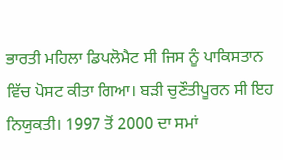ਭਾਰਤੀ ਮਹਿਲਾ ਡਿਪਲੋਮੈਟ ਸੀ ਜਿਸ ਨੂੰ ਪਾਕਿਸਤਾਨ ਵਿੱਚ ਪੋਸਟ ਕੀਤਾ ਗਿਆ। ਬੜੀ ਚੁਣੌਤੀਪੂਰਨ ਸੀ ਇਹ ਨਿਯੁਕਤੀ। 1997 ਤੋਂ 2000 ਦਾ ਸਮਾਂ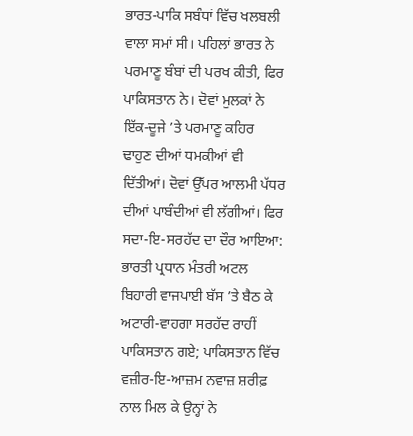ਭਾਰਤ-ਪਾਕਿ ਸਬੰਧਾਂ ਵਿੱਚ ਖਲਬਲੀ ਵਾਲਾ ਸਮਾਂ ਸੀ। ਪਹਿਲਾਂ ਭਾਰਤ ਨੇ ਪਰਮਾਣੂ ਬੰਬਾਂ ਦੀ ਪਰਖ ਕੀਤੀ, ਫਿਰ ਪਾਕਿਸਤਾਨ ਨੇ। ਦੋਵਾਂ ਮੁਲਕਾਂ ਨੇ ਇੱਕ-ਦੂਜੇ ’ਤੇ ਪਰਮਾਣੂ ਕਹਿਰ ਢਾਹੁਣ ਦੀਆਂ ਧਮਕੀਆਂ ਵੀ ਦਿੱਤੀਆਂ। ਦੋਵਾਂ ਉੱਪਰ ਆਲਮੀ ਪੱਧਰ ਦੀਆਂ ਪਾਬੰਦੀਆਂ ਵੀ ਲੱਗੀਆਂ। ਫਿਰ ਸਦਾ-ਇ-ਸਰਹੱਦ ਦਾ ਦੌਰ ਆਇਆ: ਭਾਰਤੀ ਪ੍ਰਧਾਨ ਮੰਤਰੀ ਅਟਲ ਬਿਹਾਰੀ ਵਾਜਪਾਈ ਬੱਸ ’ਤੇ ਬੈਠ ਕੇ ਅਟਾਰੀ-ਵਾਹਗਾ ਸਰਹੱਦ ਰਾਹੀਂ ਪਾਕਿਸਤਾਨ ਗਏ; ਪਾਕਿਸਤਾਨ ਵਿੱਚ ਵਜ਼ੀਰ-ਇ-ਆਜ਼ਮ ਨਵਾਜ਼ ਸ਼ਰੀਫ਼ ਨਾਲ ਮਿਲ ਕੇ ਉਨ੍ਹਾਂ ਨੇ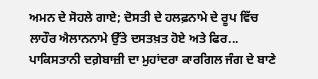ਅਮਨ ਦੇ ਸੋਹਲੇ ਗਾਏ; ਦੋਸਤੀ ਦੇ ਹਲਫ਼ਨਾਮੇ ਦੇ ਰੂਪ ਵਿੱਚ ਲਾਹੌਰ ਐਲਾਨਨਾਮੇ ਉੱਤੇ ਦਸਤਖ਼ਤ ਹੋਏ ਅਤੇ ਫਿਰ... ਪਾਕਿਸਤਾਨੀ ਦਗ਼ੇਬਾਜ਼ੀ ਦਾ ਮੁਹਾਂਦਰਾ ਕਾਰਗਿਲ ਜੰਗ ਦੇ ਬਾਣੇ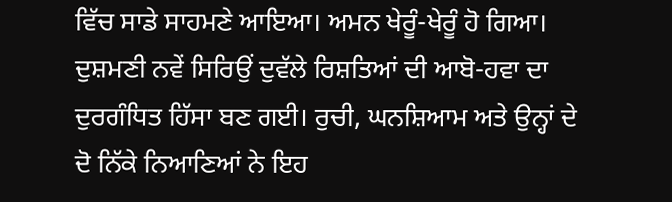ਵਿੱਚ ਸਾਡੇ ਸਾਹਮਣੇ ਆਇਆ। ਅਮਨ ਖੇਰੂੰ-ਖੇਰੂੰ ਹੋ ਗਿਆ। ਦੁਸ਼ਮਣੀ ਨਵੇਂ ਸਿਰਿਉਂ ਦੁਵੱਲੇ ਰਿਸ਼ਤਿਆਂ ਦੀ ਆਬੋ-ਹਵਾ ਦਾ ਦੁਰਗੰਧਿਤ ਹਿੱਸਾ ਬਣ ਗਈ। ਰੁਚੀ, ਘਨਸ਼ਿਆਮ ਅਤੇ ਉਨ੍ਹਾਂ ਦੇ ਦੋ ਨਿੱਕੇ ਨਿਆਣਿਆਂ ਨੇ ਇਹ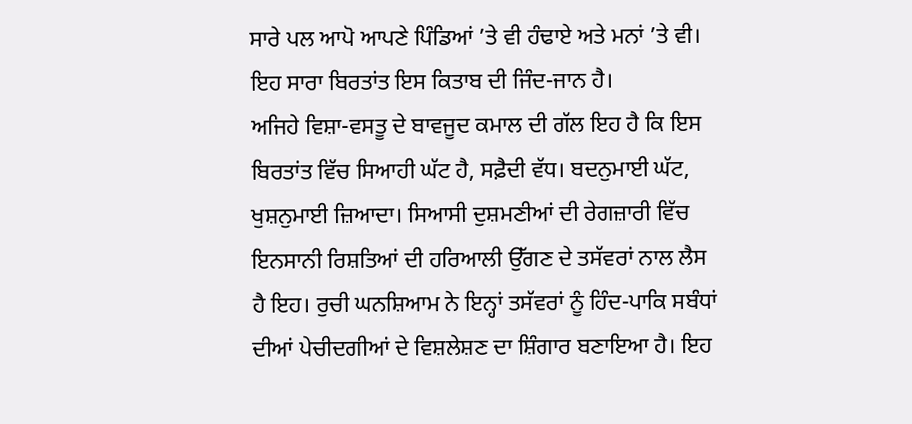ਸਾਰੇ ਪਲ ਆਪੋ ਆਪਣੇ ਪਿੰਡਿਆਂ ’ਤੇ ਵੀ ਹੰਢਾਏ ਅਤੇ ਮਨਾਂ ’ਤੇ ਵੀ। ਇਹ ਸਾਰਾ ਬਿਰਤਾਂਤ ਇਸ ਕਿਤਾਬ ਦੀ ਜਿੰਦ-ਜਾਨ ਹੈ।
ਅਜਿਹੇ ਵਿਸ਼ਾ-ਵਸਤੂ ਦੇ ਬਾਵਜੂਦ ਕਮਾਲ ਦੀ ਗੱਲ ਇਹ ਹੈ ਕਿ ਇਸ ਬਿਰਤਾਂਤ ਵਿੱਚ ਸਿਆਹੀ ਘੱਟ ਹੈ, ਸਫ਼ੈਦੀ ਵੱਧ। ਬਦਨੁਮਾਈ ਘੱਟ, ਖੁਸ਼ਨੁਮਾਈ ਜ਼ਿਆਦਾ। ਸਿਆਸੀ ਦੁਸ਼ਮਣੀਆਂ ਦੀ ਰੇਗਜ਼ਾਰੀ ਵਿੱਚ ਇਨਸਾਨੀ ਰਿਸ਼ਤਿਆਂ ਦੀ ਹਰਿਆਲੀ ਉੱਗਣ ਦੇ ਤਸੱਵਰਾਂ ਨਾਲ ਲੈਸ ਹੈ ਇਹ। ਰੁਚੀ ਘਨਸ਼ਿਆਮ ਨੇ ਇਨ੍ਹਾਂ ਤਸੱਵਰਾਂ ਨੂੰ ਹਿੰਦ-ਪਾਕਿ ਸਬੰਧਾਂ ਦੀਆਂ ਪੇਚੀਦਗੀਆਂ ਦੇ ਵਿਸ਼ਲੇਸ਼ਣ ਦਾ ਸ਼ਿੰਗਾਰ ਬਣਾਇਆ ਹੈ। ਇਹ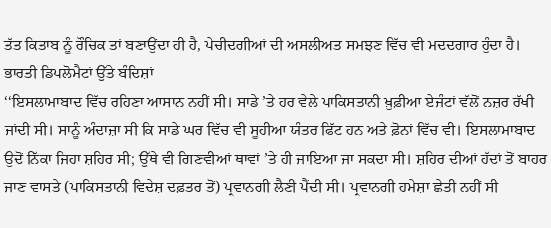ਤੱਤ ਕਿਤਾਬ ਨੂੰ ਰੌਚਿਕ ਤਾਂ ਬਣਾਉਂਦਾ ਹੀ ਹੈ, ਪੇਚੀਦਗੀਆਂ ਦੀ ਅਸਲੀਅਤ ਸਮਝਣ ਵਿੱਚ ਵੀ ਮਦਦਗਾਰ ਹੁੰਦਾ ਹੈ।
ਭਾਰਤੀ ਡਿਪਲੋਮੈਟਾਂ ਉੱਤੇ ਬੰਦਿਸ਼ਾਂ
‘‘ਇਸਲਾਮਾਬਾਦ ਵਿੱਚ ਰਹਿਣਾ ਆਸਾਨ ਨਹੀਂ ਸੀ। ਸਾਡੇ ’ਤੇ ਹਰ ਵੇਲੇ ਪਾਕਿਸਤਾਨੀ ਖ਼ੁਫ਼ੀਆ ਏਜੰਟਾਂ ਵੱਲੋਂ ਨਜ਼ਰ ਰੱਖੀ ਜਾਂਦੀ ਸੀ। ਸਾਨੂੰ ਅੰਦਾਜ਼ਾ ਸੀ ਕਿ ਸਾਡੇ ਘਰ ਵਿੱਚ ਵੀ ਸੂਹੀਆ ਯੰਤਰ ਫਿੱਟ ਹਨ ਅਤੇ ਫ਼ੋਨਾਂ ਵਿੱਚ ਵੀ। ਇਸਲਾਮਾਬਾਦ ਉਦੋਂ ਨਿੱਕਾ ਜਿਹਾ ਸ਼ਹਿਰ ਸੀ; ਉੱਥੇ ਵੀ ਗਿਣਵੀਆਂ ਥਾਵਾਂ ’ਤੇ ਹੀ ਜਾਇਆ ਜਾ ਸਕਦਾ ਸੀ। ਸ਼ਹਿਰ ਦੀਆਂ ਹੱਦਾਂ ਤੋਂ ਬਾਹਰ ਜਾਣ ਵਾਸਤੇ (ਪਾਕਿਸਤਾਨੀ ਵਿਦੇਸ਼ ਦਫ਼ਤਰ ਤੋਂ) ਪ੍ਰਵਾਨਗੀ ਲੈਣੀ ਪੈਂਦੀ ਸੀ। ਪ੍ਰਵਾਨਗੀ ਹਮੇਸ਼ਾ ਛੇਤੀ ਨਹੀਂ ਸੀ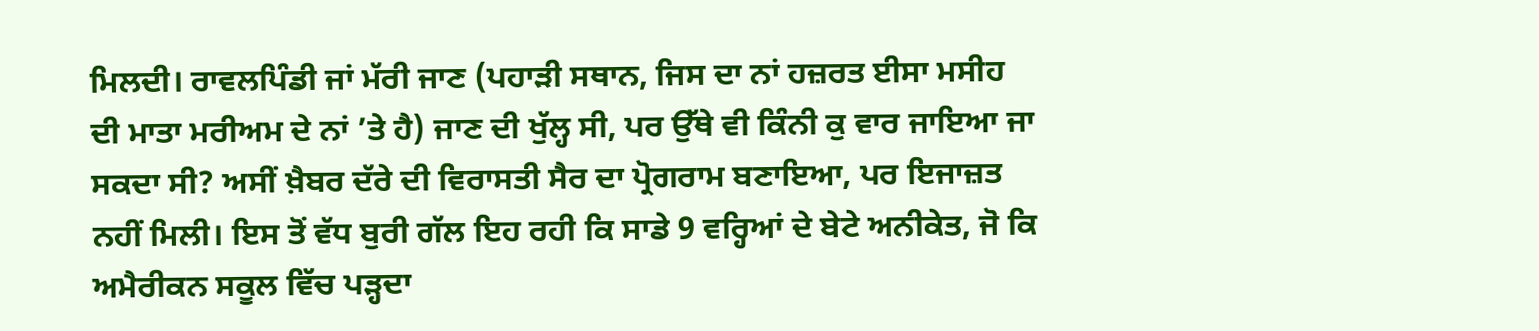ਮਿਲਦੀ। ਰਾਵਲਪਿੰਡੀ ਜਾਂ ਮੱਰੀ ਜਾਣ (ਪਹਾੜੀ ਸਥਾਨ, ਜਿਸ ਦਾ ਨਾਂ ਹਜ਼ਰਤ ਈਸਾ ਮਸੀਹ ਦੀ ਮਾਤਾ ਮਰੀਅਮ ਦੇ ਨਾਂ ’ਤੇ ਹੈ) ਜਾਣ ਦੀ ਖੁੱਲ੍ਹ ਸੀ, ਪਰ ਉੱਥੇ ਵੀ ਕਿੰਨੀ ਕੁ ਵਾਰ ਜਾਇਆ ਜਾ ਸਕਦਾ ਸੀ? ਅਸੀਂ ਖ਼ੈਬਰ ਦੱਰੇ ਦੀ ਵਿਰਾਸਤੀ ਸੈਰ ਦਾ ਪ੍ਰੋਗਰਾਮ ਬਣਾਇਆ, ਪਰ ਇਜਾਜ਼ਤ ਨਹੀਂ ਮਿਲੀ। ਇਸ ਤੋਂ ਵੱਧ ਬੁਰੀ ਗੱਲ ਇਹ ਰਹੀ ਕਿ ਸਾਡੇ 9 ਵਰ੍ਹਿਆਂ ਦੇ ਬੇਟੇ ਅਨੀਕੇਤ, ਜੋ ਕਿ ਅਮੈਰੀਕਨ ਸਕੂਲ ਵਿੱਚ ਪੜ੍ਹਦਾ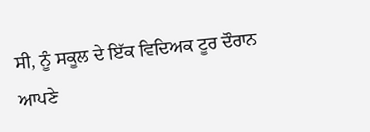ਸੀ, ਨੂੰ ਸਕੂਲ ਦੇ ਇੱਕ ਵਿਦਿਅਕ ਟੂਰ ਦੌਰਾਨ ਆਪਣੇ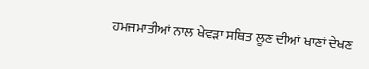ਹਮਜਮਾਤੀਆਂ ਨਾਲ ਖੇਵੜਾ ਸਥਿਤ ਲੂਣ ਦੀਆਂ ਖਾਣਾਂ ਦੇਖਣ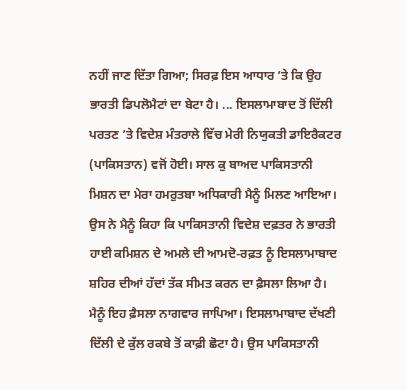ਨਹੀਂ ਜਾਣ ਦਿੱਤਾ ਗਿਆ; ਸਿਰਫ਼ ਇਸ ਆਧਾਰ ’ਤੇ ਕਿ ਉਹ ਭਾਰਤੀ ਡਿਪਲੋਮੈਟਾਂ ਦਾ ਬੇਟਾ ਹੈ। ... ਇਸਲਾਮਾਬਾਦ ਤੋਂ ਦਿੱਲੀ ਪਰਤਣ ’ਤੇ ਵਿਦੇਸ਼ ਮੰਤਰਾਲੇ ਵਿੱਚ ਮੇਰੀ ਨਿਯੁਕਤੀ ਡਾਇਰੈਕਟਰ (ਪਾਕਿਸਤਾਨ) ਵਜੋਂ ਹੋਈ। ਸਾਲ ਕੁ ਬਾਅਦ ਪਾਕਿਸਤਾਨੀ ਮਿਸ਼ਨ ਦਾ ਮੇਰਾ ਹਮਰੁਤਬਾ ਅਧਿਕਾਰੀ ਮੈਨੂੰ ਮਿਲਣ ਆਇਆ। ਉਸ ਨੇ ਮੈਨੂੰ ਕਿਹਾ ਕਿ ਪਾਕਿਸਤਾਨੀ ਵਿਦੇਸ਼ ਦਫ਼ਤਰ ਨੇ ਭਾਰਤੀ ਹਾਈ ਕਮਿਸ਼ਨ ਦੇ ਅਮਲੇ ਦੀ ਆਮਦੋ-ਰਫ਼ਤ ਨੂੰ ਇਸਲਾਮਾਬਾਦ ਸ਼ਹਿਰ ਦੀਆਂ ਹੱਦਾਂ ਤੱਕ ਸੀਮਤ ਕਰਨ ਦਾ ਫ਼ੈਸਲਾ ਲਿਆ ਹੈ। ਮੈਨੂੰ ਇਹ ਫ਼ੈਸਲਾ ਨਾਗਵਾਰ ਜਾਪਿਆ। ਇਸਲਾਮਾਬਾਦ ਦੱਖਣੀ ਦਿੱਲੀ ਦੇ ਕੁੱਲ ਰਕਬੇ ਤੋਂ ਕਾਫ਼ੀ ਛੋਟਾ ਹੈ। ਉਸ ਪਾਕਿਸਤਾਨੀ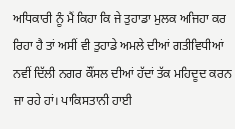ਅਧਿਕਾਰੀ ਨੂੰ ਮੈਂ ਕਿਹਾ ਕਿ ਜੇ ਤੁਹਾਡਾ ਮੁਲਕ ਅਜਿਹਾ ਕਰ ਰਿਹਾ ਹੈ ਤਾਂ ਅਸੀਂ ਵੀ ਤੁਹਾਡੇ ਅਮਲੇ ਦੀਆਂ ਗਤੀਵਿਧੀਆਂ ਨਵੀਂ ਦਿੱਲੀ ਨਗਰ ਕੌਂਸਲ ਦੀਆਂ ਹੱਦਾਂ ਤੱਕ ਮਹਿਦੂਦ ਕਰਨ ਜਾ ਰਹੇ ਹਾਂ। ਪਾਕਿਸਤਾਨੀ ਹਾਈ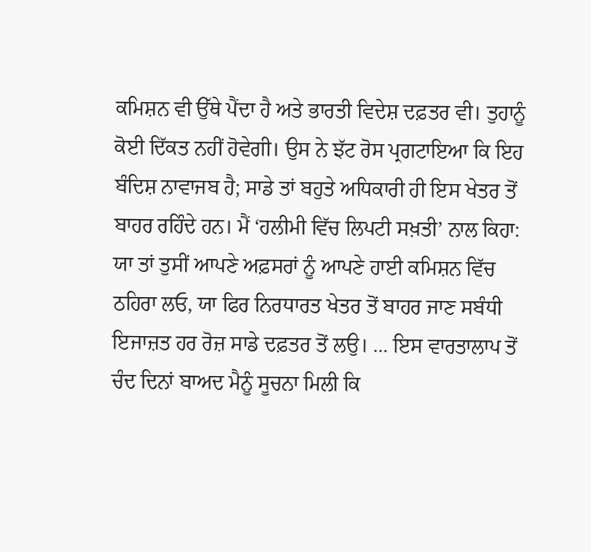ਕਮਿਸ਼ਨ ਵੀ ਉੱਥੇ ਪੈਂਦਾ ਹੈ ਅਤੇ ਭਾਰਤੀ ਵਿਦੇਸ਼ ਦਫ਼ਤਰ ਵੀ। ਤੁਹਾਨੂੰ ਕੋਈ ਦਿੱਕਤ ਨਹੀਂ ਹੋਵੇਗੀ। ਉਸ ਨੇ ਝੱਟ ਰੋਸ ਪ੍ਰਗਟਾਇਆ ਕਿ ਇਹ ਬੰਦਿਸ਼ ਨਾਵਾਜਬ ਹੈ; ਸਾਡੇ ਤਾਂ ਬਹੁਤੇ ਅਧਿਕਾਰੀ ਹੀ ਇਸ ਖੇਤਰ ਤੋਂ ਬਾਹਰ ਰਹਿੰਦੇ ਹਨ। ਮੈਂ ‘ਹਲੀਮੀ ਵਿੱਚ ਲਿਪਟੀ ਸਖ਼ਤੀ’ ਨਾਲ ਕਿਹਾ: ਯਾ ਤਾਂ ਤੁਸੀਂ ਆਪਣੇ ਅਫ਼ਸਰਾਂ ਨੂੰ ਆਪਣੇ ਹਾਈ ਕਮਿਸ਼ਨ ਵਿੱਚ ਠਹਿਰਾ ਲਓ, ਯਾ ਫਿਰ ਨਿਰਧਾਰਤ ਖੇਤਰ ਤੋਂ ਬਾਹਰ ਜਾਣ ਸਬੰਧੀ ਇਜਾਜ਼ਤ ਹਰ ਰੋਜ਼ ਸਾਡੇ ਦਫ਼ਤਰ ਤੋਂ ਲਉ। ... ਇਸ ਵਾਰਤਾਲਾਪ ਤੋਂ ਚੰਦ ਦਿਨਾਂ ਬਾਅਦ ਮੈਨੂੰ ਸੂਚਨਾ ਮਿਲੀ ਕਿ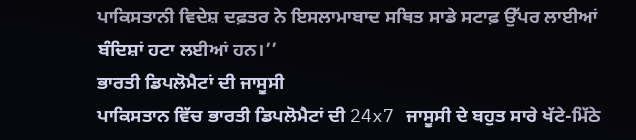ਪਾਕਿਸਤਾਨੀ ਵਿਦੇਸ਼ ਦਫ਼ਤਰ ਨੇ ਇਸਲਾਮਾਬਾਦ ਸਥਿਤ ਸਾਡੇ ਸਟਾਫ਼ ਉੱਪਰ ਲਾਈਆਂ ਬੰਦਿਸ਼ਾਂ ਹਟਾ ਲਈਆਂ ਹਨ।’’
ਭਾਰਤੀ ਡਿਪਲੋਮੈਟਾਂ ਦੀ ਜਾਸੂਸੀ
ਪਾਕਿਸਤਾਨ ਵਿੱਚ ਭਾਰਤੀ ਡਿਪਲੋਮੈਟਾਂ ਦੀ 24x7 ਜਾਸੂਸੀ ਦੇ ਬਹੁਤ ਸਾਰੇ ਖੱਟੇ-ਮਿੱਠੇ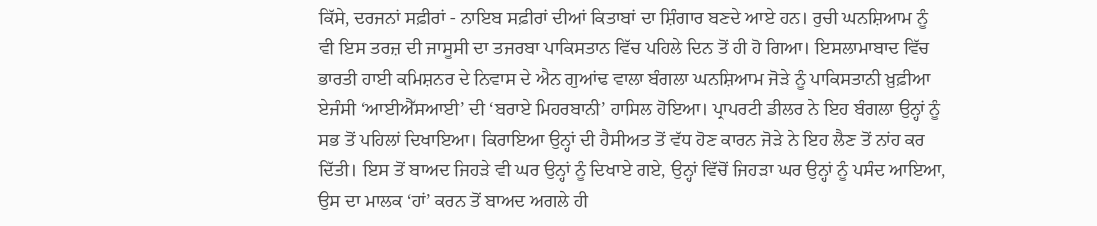ਕਿੱਸੇ, ਦਰਜਨਾਂ ਸਫ਼ੀਰਾਂ - ਨਾਇਬ ਸਫ਼ੀਰਾਂ ਦੀਆਂ ਕਿਤਾਬਾਂ ਦਾ ਸ਼ਿੰਗਾਰ ਬਣਦੇ ਆਏ ਹਨ। ਰੁਚੀ ਘਨਸ਼ਿਆਮ ਨੂੰ ਵੀ ਇਸ ਤਰਜ਼ ਦੀ ਜਾਸੂਸੀ ਦਾ ਤਜਰਬਾ ਪਾਕਿਸਤਾਨ ਵਿੱਚ ਪਹਿਲੇ ਦਿਨ ਤੋਂ ਹੀ ਹੋ ਗਿਆ। ਇਸਲਾਮਾਬਾਦ ਵਿੱਚ ਭਾਰਤੀ ਹਾਈ ਕਮਿਸ਼ਨਰ ਦੇ ਨਿਵਾਸ ਦੇ ਐਨ ਗੁਆਂਢ ਵਾਲਾ ਬੰਗਲਾ ਘਨਸ਼ਿਆਮ ਜੋੜੇ ਨੂੰ ਪਾਕਿਸਤਾਨੀ ਖ਼ੁਫ਼ੀਆ ਏਜੰਸੀ ‘ਆਈਐੱਸਆਈ’ ਦੀ ‘ਬਰਾਏ ਮਿਹਰਬਾਨੀ’ ਹਾਸਿਲ ਹੋਇਆ। ਪ੍ਰਾਪਰਟੀ ਡੀਲਰ ਨੇ ਇਹ ਬੰਗਲਾ ਉਨ੍ਹਾਂ ਨੂੰ ਸਭ ਤੋਂ ਪਹਿਲਾਂ ਦਿਖਾਇਆ। ਕਿਰਾਇਆ ਉਨ੍ਹਾਂ ਦੀ ਹੈਸੀਅਤ ਤੋਂ ਵੱਧ ਹੋਣ ਕਾਰਨ ਜੋੜੇ ਨੇ ਇਹ ਲੈਣ ਤੋਂ ਨਾਂਹ ਕਰ ਦਿੱਤੀ। ਇਸ ਤੋਂ ਬਾਅਦ ਜਿਹੜੇ ਵੀ ਘਰ ਉਨ੍ਹਾਂ ਨੂੰ ਦਿਖਾਏ ਗਏ, ਉਨ੍ਹਾਂ ਵਿੱਚੋਂ ਜਿਹੜਾ ਘਰ ਉਨ੍ਹਾਂ ਨੂੰ ਪਸੰਦ ਆਇਆ, ਉਸ ਦਾ ਮਾਲਕ ‘ਹਾਂ’ ਕਰਨ ਤੋਂ ਬਾਅਦ ਅਗਲੇ ਹੀ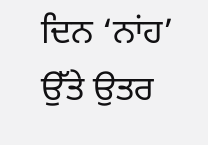ਦਿਨ ‘ਨਾਂਹ’ ਉੱਤੇ ਉਤਰ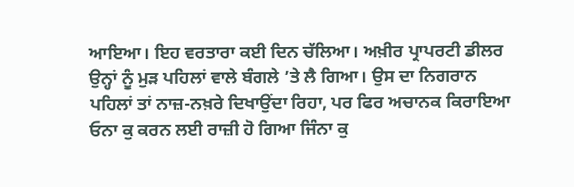ਆਇਆ। ਇਹ ਵਰਤਾਰਾ ਕਈ ਦਿਨ ਚੱਲਿਆ। ਅਖ਼ੀਰ ਪ੍ਰਾਪਰਟੀ ਡੀਲਰ ਉਨ੍ਹਾਂ ਨੂੰ ਮੁੜ ਪਹਿਲਾਂ ਵਾਲੇ ਬੰਗਲੇ ’ਤੇ ਲੈ ਗਿਆ। ਉਸ ਦਾ ਨਿਗਰਾਨ ਪਹਿਲਾਂ ਤਾਂ ਨਾਜ਼-ਨਖ਼ਰੇ ਦਿਖਾਉਂਦਾ ਰਿਹਾ, ਪਰ ਫਿਰ ਅਚਾਨਕ ਕਿਰਾਇਆ ਓਨਾ ਕੁ ਕਰਨ ਲਈ ਰਾਜ਼ੀ ਹੋ ਗਿਆ ਜਿੰਨਾ ਕੁ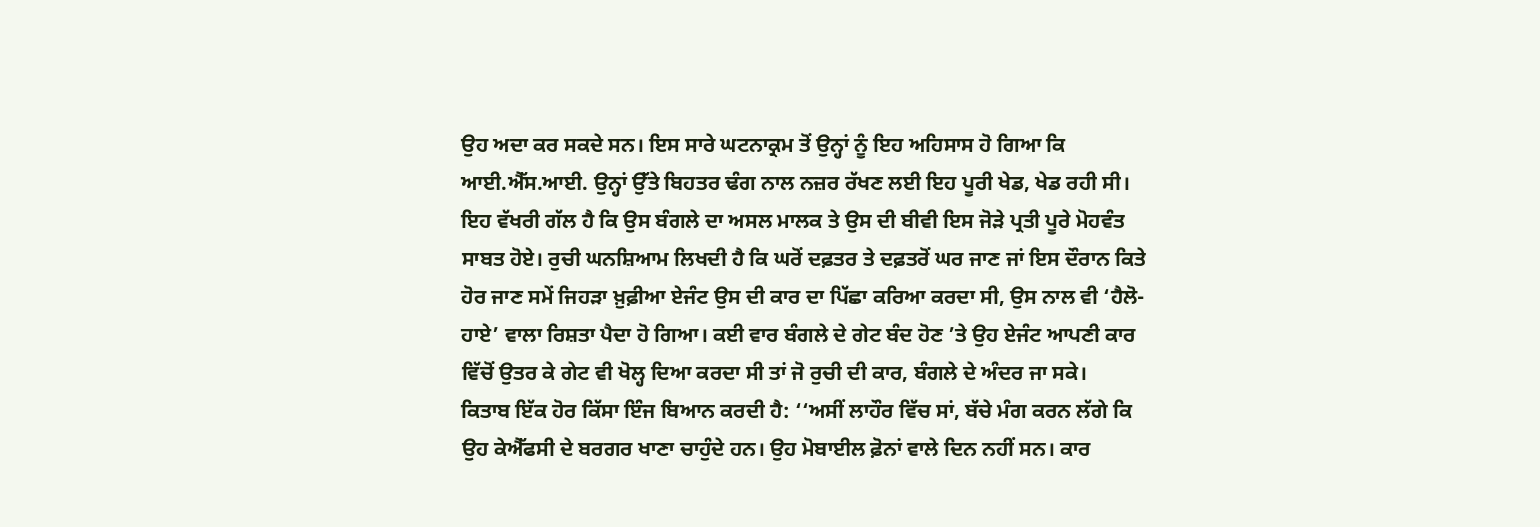ਉਹ ਅਦਾ ਕਰ ਸਕਦੇ ਸਨ। ਇਸ ਸਾਰੇ ਘਟਨਾਕ੍ਰਮ ਤੋਂ ਉਨ੍ਹਾਂ ਨੂੰ ਇਹ ਅਹਿਸਾਸ ਹੋ ਗਿਆ ਕਿ ਆਈ.ਐੱਸ.ਆਈ. ਉਨ੍ਹਾਂ ਉੱਤੇ ਬਿਹਤਰ ਢੰਗ ਨਾਲ ਨਜ਼ਰ ਰੱਖਣ ਲਈ ਇਹ ਪੂਰੀ ਖੇਡ, ਖੇਡ ਰਹੀ ਸੀ। ਇਹ ਵੱਖਰੀ ਗੱਲ ਹੈ ਕਿ ਉਸ ਬੰਗਲੇ ਦਾ ਅਸਲ ਮਾਲਕ ਤੇ ਉਸ ਦੀ ਬੀਵੀ ਇਸ ਜੋੜੇ ਪ੍ਰਤੀ ਪੂਰੇ ਮੋਹਵੰਤ ਸਾਬਤ ਹੋਏ। ਰੁਚੀ ਘਨਸ਼ਿਆਮ ਲਿਖਦੀ ਹੈ ਕਿ ਘਰੋਂ ਦਫ਼ਤਰ ਤੇ ਦਫ਼ਤਰੋਂ ਘਰ ਜਾਣ ਜਾਂ ਇਸ ਦੌਰਾਨ ਕਿਤੇ ਹੋਰ ਜਾਣ ਸਮੇਂ ਜਿਹੜਾ ਖ਼ੁਫ਼ੀਆ ਏਜੰਟ ਉਸ ਦੀ ਕਾਰ ਦਾ ਪਿੱਛਾ ਕਰਿਆ ਕਰਦਾ ਸੀ, ਉਸ ਨਾਲ ਵੀ ‘ਹੈਲੋ-ਹਾਏ’ ਵਾਲਾ ਰਿਸ਼ਤਾ ਪੈਦਾ ਹੋ ਗਿਆ। ਕਈ ਵਾਰ ਬੰਗਲੇ ਦੇ ਗੇਟ ਬੰਦ ਹੋਣ ’ਤੇ ਉਹ ਏਜੰਟ ਆਪਣੀ ਕਾਰ ਵਿੱਚੋਂ ਉਤਰ ਕੇ ਗੇਟ ਵੀ ਖੋਲ੍ਹ ਦਿਆ ਕਰਦਾ ਸੀ ਤਾਂ ਜੋ ਰੁਚੀ ਦੀ ਕਾਰ, ਬੰਗਲੇ ਦੇ ਅੰਦਰ ਜਾ ਸਕੇ।
ਕਿਤਾਬ ਇੱਕ ਹੋਰ ਕਿੱਸਾ ਇੰਜ ਬਿਆਨ ਕਰਦੀ ਹੈ: ‘‘ਅਸੀਂ ਲਾਹੌਰ ਵਿੱਚ ਸਾਂ, ਬੱਚੇ ਮੰਗ ਕਰਨ ਲੱਗੇ ਕਿ ਉਹ ਕੇਐੱਫਸੀ ਦੇ ਬਰਗਰ ਖਾਣਾ ਚਾਹੁੰਦੇ ਹਨ। ਉਹ ਮੋਬਾਈਲ ਫ਼ੋਨਾਂ ਵਾਲੇ ਦਿਨ ਨਹੀਂ ਸਨ। ਕਾਰ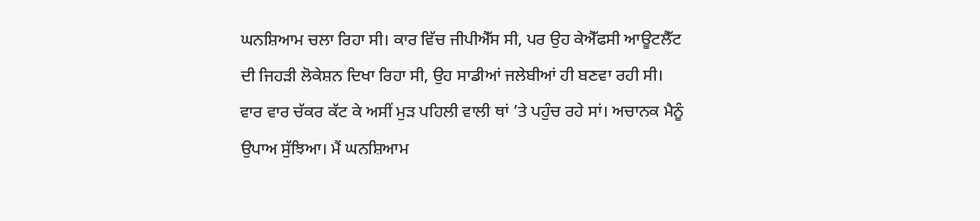ਘਨਸ਼ਿਆਮ ਚਲਾ ਰਿਹਾ ਸੀ। ਕਾਰ ਵਿੱਚ ਜੀਪੀਐੱਸ ਸੀ, ਪਰ ਉਹ ਕੇਐੱਫਸੀ ਆਊਟਲੈੱਟ ਦੀ ਜਿਹੜੀ ਲੋਕੇਸ਼ਨ ਦਿਖਾ ਰਿਹਾ ਸੀ, ਉਹ ਸਾਡੀਆਂ ਜਲੇਬੀਆਂ ਹੀ ਬਣਵਾ ਰਹੀ ਸੀ। ਵਾਰ ਵਾਰ ਚੱਕਰ ਕੱਟ ਕੇ ਅਸੀਂ ਮੁੜ ਪਹਿਲੀ ਵਾਲੀ ਥਾਂ ’ਤੇ ਪਹੁੰਚ ਰਹੇ ਸਾਂ। ਅਚਾਨਕ ਮੈਨੂੰ ਉਪਾਅ ਸੁੱਝਿਆ। ਮੈਂ ਘਨਸ਼ਿਆਮ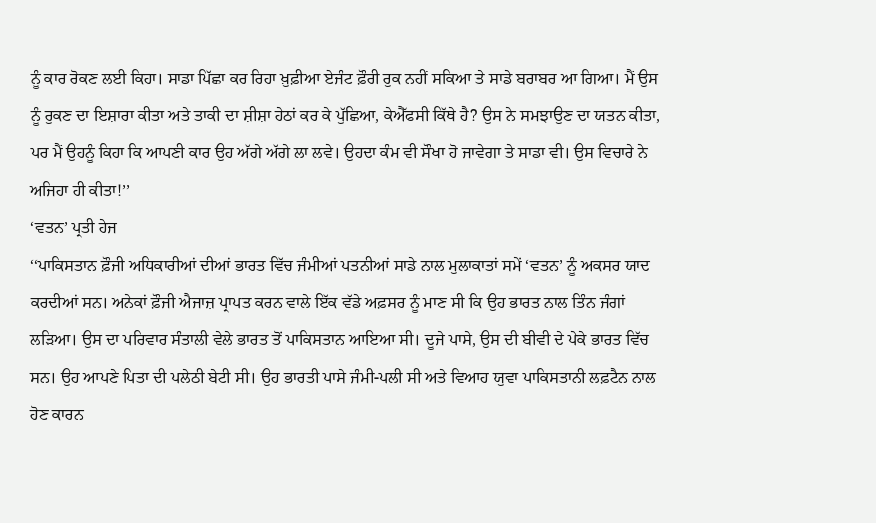ਨੂੰ ਕਾਰ ਰੋਕਣ ਲਈ ਕਿਹਾ। ਸਾਡਾ ਪਿੱਛਾ ਕਰ ਰਿਹਾ ਖ਼ੁਫ਼ੀਆ ਏਜੰਟ ਫ਼ੌਰੀ ਰੁਕ ਨਹੀਂ ਸਕਿਆ ਤੇ ਸਾਡੇ ਬਰਾਬਰ ਆ ਗਿਆ। ਮੈਂ ਉਸ ਨੂੰ ਰੁਕਣ ਦਾ ਇਸ਼ਾਰਾ ਕੀਤਾ ਅਤੇ ਤਾਕੀ ਦਾ ਸ਼ੀਸ਼ਾ ਹੇਠਾਂ ਕਰ ਕੇ ਪੁੱਛਿਆ, ਕੇਐੱਫਸੀ ਕਿੱਥੇ ਹੈ? ਉਸ ਨੇ ਸਮਝਾਉਣ ਦਾ ਯਤਨ ਕੀਤਾ, ਪਰ ਮੈਂ ਉਹਨੂੰ ਕਿਹਾ ਕਿ ਆਪਣੀ ਕਾਰ ਉਹ ਅੱਗੇ ਅੱਗੇ ਲਾ ਲਵੇ। ਉਹਦਾ ਕੰਮ ਵੀ ਸੌਖਾ ਹੋ ਜਾਵੇਗਾ ਤੇ ਸਾਡਾ ਵੀ। ਉਸ ਵਿਚਾਰੇ ਨੇ ਅਜਿਹਾ ਹੀ ਕੀਤਾ!’’
‘ਵਤਨ’ ਪ੍ਰਤੀ ਹੇਜ
‘‘ਪਾਕਿਸਤਾਨ ਫ਼ੌਜੀ ਅਧਿਕਾਰੀਆਂ ਦੀਆਂ ਭਾਰਤ ਵਿੱਚ ਜੰਮੀਆਂ ਪਤਨੀਆਂ ਸਾਡੇ ਨਾਲ ਮੁਲਾਕਾਤਾਂ ਸਮੇਂ ‘ਵਤਨ’ ਨੂੰ ਅਕਸਰ ਯਾਦ ਕਰਦੀਆਂ ਸਨ। ਅਨੇਕਾਂ ਫ਼ੌਜੀ ਐਜਾਜ਼ ਪ੍ਰਾਪਤ ਕਰਨ ਵਾਲੇ ਇੱਕ ਵੱਡੇ ਅਫ਼ਸਰ ਨੂੰ ਮਾਣ ਸੀ ਕਿ ਉਹ ਭਾਰਤ ਨਾਲ ਤਿੰਨ ਜੰਗਾਂ ਲੜਿਆ। ਉਸ ਦਾ ਪਰਿਵਾਰ ਸੰਤਾਲੀ ਵੇਲੇ ਭਾਰਤ ਤੋਂ ਪਾਕਿਸਤਾਨ ਆਇਆ ਸੀ। ਦੂਜੇ ਪਾਸੇ, ਉਸ ਦੀ ਬੀਵੀ ਦੇ ਪੇਕੇ ਭਾਰਤ ਵਿੱਚ ਸਨ। ਉਹ ਆਪਣੇ ਪਿਤਾ ਦੀ ਪਲੇਠੀ ਬੇਟੀ ਸੀ। ਉਹ ਭਾਰਤੀ ਪਾਸੇ ਜੰਮੀ-ਪਲੀ ਸੀ ਅਤੇ ਵਿਆਹ ਯੁਵਾ ਪਾਕਿਸਤਾਨੀ ਲਫ਼ਟੈਨ ਨਾਲ ਹੋਣ ਕਾਰਨ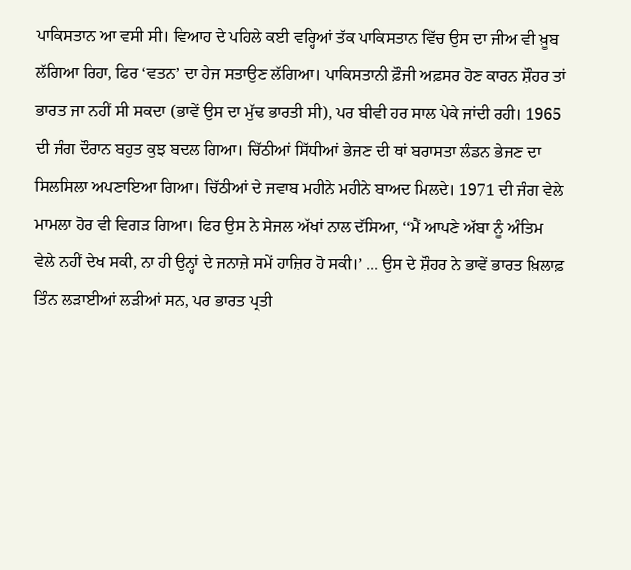ਪਾਕਿਸਤਾਨ ਆ ਵਸੀ ਸੀ। ਵਿਆਹ ਦੇ ਪਹਿਲੇ ਕਈ ਵਰ੍ਹਿਆਂ ਤੱਕ ਪਾਕਿਸਤਾਨ ਵਿੱਚ ਉਸ ਦਾ ਜੀਅ ਵੀ ਖ਼ੂਬ ਲੱਗਿਆ ਰਿਹਾ, ਫਿਰ ‘ਵਤਨ’ ਦਾ ਹੇਜ ਸਤਾਉਣ ਲੱਗਿਆ। ਪਾਕਿਸਤਾਨੀ ਫ਼ੌਜੀ ਅਫ਼ਸਰ ਹੋਣ ਕਾਰਨ ਸ਼ੌਹਰ ਤਾਂ ਭਾਰਤ ਜਾ ਨਹੀਂ ਸੀ ਸਕਦਾ (ਭਾਵੇਂ ਉਸ ਦਾ ਮੁੱਢ ਭਾਰਤੀ ਸੀ), ਪਰ ਬੀਵੀ ਹਰ ਸਾਲ ਪੇਕੇ ਜਾਂਦੀ ਰਹੀ। 1965 ਦੀ ਜੰਗ ਦੌਰਾਨ ਬਹੁਤ ਕੁਝ ਬਦਲ ਗਿਆ। ਚਿੱਠੀਆਂ ਸਿੱਧੀਆਂ ਭੇਜਣ ਦੀ ਥਾਂ ਬਰਾਸਤਾ ਲੰਡਨ ਭੇਜਣ ਦਾ ਸਿਲਸਿਲਾ ਅਪਣਾਇਆ ਗਿਆ। ਚਿੱਠੀਆਂ ਦੇ ਜਵਾਬ ਮਹੀਨੇ ਮਹੀਨੇ ਬਾਅਦ ਮਿਲਦੇ। 1971 ਦੀ ਜੰਗ ਵੇਲੇ ਮਾਮਲਾ ਹੋਰ ਵੀ ਵਿਗੜ ਗਿਆ। ਫਿਰ ਉਸ ਨੇ ਸੇਜਲ ਅੱਖਾਂ ਨਾਲ ਦੱਸਿਆ, ‘‘ਮੈਂ ਆਪਣੇ ਅੱਬਾ ਨੂੰ ਅੰਤਿਮ ਵੇਲੇ ਨਹੀਂ ਦੇਖ ਸਕੀ, ਨਾ ਹੀ ਉਨ੍ਹਾਂ ਦੇ ਜਨਾਜ਼ੇ ਸਮੇਂ ਹਾਜ਼ਿਰ ਹੋ ਸਕੀ।’ ... ਉਸ ਦੇ ਸ਼ੌਹਰ ਨੇ ਭਾਵੇਂ ਭਾਰਤ ਖ਼ਿਲਾਫ਼ ਤਿੰਨ ਲੜਾਈਆਂ ਲੜੀਆਂ ਸਨ, ਪਰ ਭਾਰਤ ਪ੍ਰਤੀ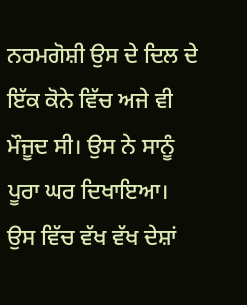ਨਰਮਗੋਸ਼ੀ ਉਸ ਦੇ ਦਿਲ ਦੇ ਇੱਕ ਕੋਨੇ ਵਿੱਚ ਅਜੇ ਵੀ ਮੌਜੂਦ ਸੀ। ਉਸ ਨੇ ਸਾਨੂੰ ਪੂਰਾ ਘਰ ਦਿਖਾਇਆ। ਉਸ ਵਿੱਚ ਵੱਖ ਵੱਖ ਦੇਸ਼ਾਂ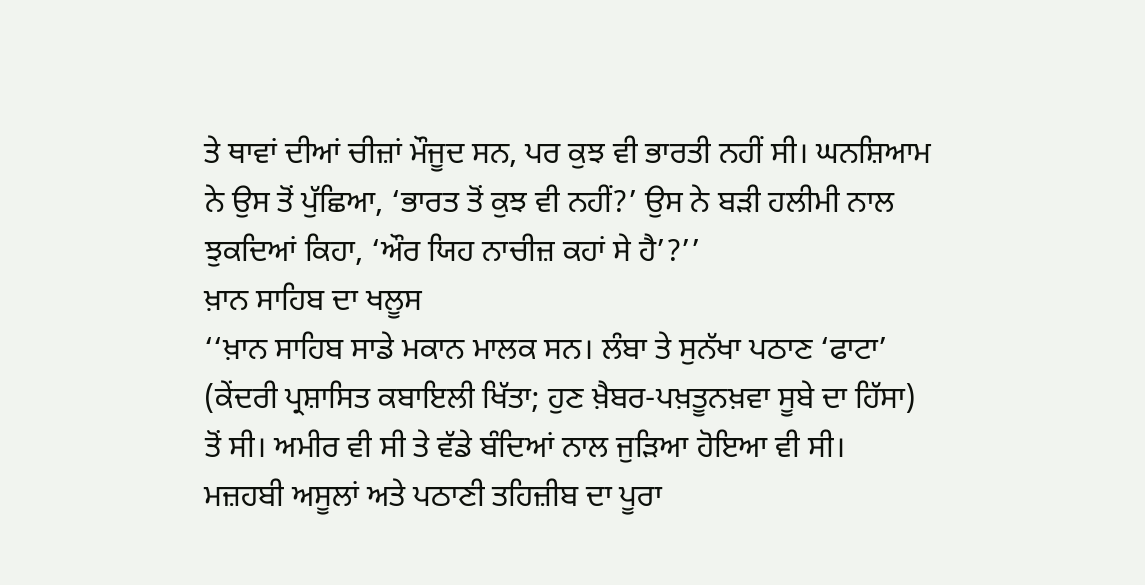ਤੇ ਥਾਵਾਂ ਦੀਆਂ ਚੀਜ਼ਾਂ ਮੌਜੂਦ ਸਨ, ਪਰ ਕੁਝ ਵੀ ਭਾਰਤੀ ਨਹੀਂ ਸੀ। ਘਨਸ਼ਿਆਮ ਨੇ ਉਸ ਤੋਂ ਪੁੱਛਿਆ, ‘ਭਾਰਤ ਤੋਂ ਕੁਝ ਵੀ ਨਹੀਂ?’ ਉਸ ਨੇ ਬੜੀ ਹਲੀਮੀ ਨਾਲ ਝੁਕਦਿਆਂ ਕਿਹਾ, ‘ਔਰ ਯਿਹ ਨਾਚੀਜ਼ ਕਹਾਂ ਸੇ ਹੈ’?’’
ਖ਼ਾਨ ਸਾਹਿਬ ਦਾ ਖਲੂਸ
‘‘ਖ਼ਾਨ ਸਾਹਿਬ ਸਾਡੇ ਮਕਾਨ ਮਾਲਕ ਸਨ। ਲੰਬਾ ਤੇ ਸੁਨੱਖਾ ਪਠਾਣ ‘ਫਾਟਾ’ (ਕੇਂਦਰੀ ਪ੍ਰਸ਼ਾਸਿਤ ਕਬਾਇਲੀ ਖਿੱਤਾ; ਹੁਣ ਖ਼ੈਬਰ-ਪਖ਼ਤੂਨਖ਼ਵਾ ਸੂਬੇ ਦਾ ਹਿੱਸਾ) ਤੋਂ ਸੀ। ਅਮੀਰ ਵੀ ਸੀ ਤੇ ਵੱਡੇ ਬੰਦਿਆਂ ਨਾਲ ਜੁੜਿਆ ਹੋਇਆ ਵੀ ਸੀ। ਮਜ਼ਹਬੀ ਅਸੂਲਾਂ ਅਤੇ ਪਠਾਣੀ ਤਹਿਜ਼ੀਬ ਦਾ ਪੂਰਾ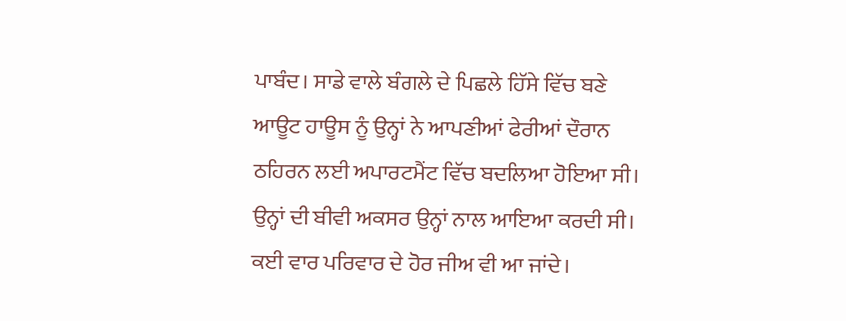ਪਾਬੰਦ। ਸਾਡੇ ਵਾਲੇ ਬੰਗਲੇ ਦੇ ਪਿਛਲੇ ਹਿੱਸੇ ਵਿੱਚ ਬਣੇ ਆਊਟ ਹਾਊਸ ਨੂੰ ਉਨ੍ਹਾਂ ਨੇ ਆਪਣੀਆਂ ਫੇਰੀਆਂ ਦੌਰਾਨ ਠਹਿਰਨ ਲਈ ਅਪਾਰਟਮੈਂਟ ਵਿੱਚ ਬਦਲਿਆ ਹੋਇਆ ਸੀ। ਉਨ੍ਹਾਂ ਦੀ ਬੀਵੀ ਅਕਸਰ ਉਨ੍ਹਾਂ ਨਾਲ ਆਇਆ ਕਰਦੀ ਸੀ। ਕਈ ਵਾਰ ਪਰਿਵਾਰ ਦੇ ਹੋਰ ਜੀਅ ਵੀ ਆ ਜਾਂਦੇ।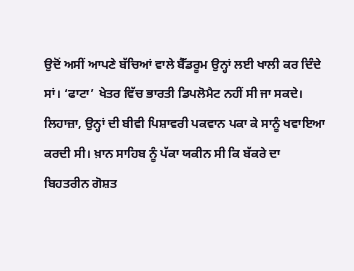ਉਦੋਂ ਅਸੀਂ ਆਪਣੇ ਬੱਚਿਆਂ ਵਾਲੇ ਬੈੱਡਰੂਮ ਉਨ੍ਹਾਂ ਲਈ ਖਾਲੀ ਕਰ ਦਿੰਦੇ ਸਾਂ। ‘ਫਾਟਾ’ ਖੇਤਰ ਵਿੱਚ ਭਾਰਤੀ ਡਿਪਲੋਮੈਟ ਨਹੀਂ ਸੀ ਜਾ ਸਕਦੇ। ਲਿਹਾਜ਼ਾ, ਉਨ੍ਹਾਂ ਦੀ ਬੀਵੀ ਪਿਸ਼ਾਵਰੀ ਪਕਵਾਨ ਪਕਾ ਕੇ ਸਾਨੂੰ ਖਵਾਇਆ ਕਰਦੀ ਸੀ। ਖ਼ਾਨ ਸਾਹਿਬ ਨੂੰ ਪੱਕਾ ਯਕੀਨ ਸੀ ਕਿ ਬੱਕਰੇ ਦਾ ਬਿਹਤਰੀਨ ਗੋਸ਼ਤ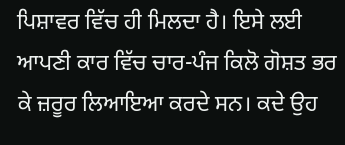ਪਿਸ਼ਾਵਰ ਵਿੱਚ ਹੀ ਮਿਲਦਾ ਹੈ। ਇਸੇ ਲਈ ਆਪਣੀ ਕਾਰ ਵਿੱਚ ਚਾਰ-ਪੰਜ ਕਿਲੋ ਗੋਸ਼ਤ ਭਰ ਕੇ ਜ਼ਰੂਰ ਲਿਆਇਆ ਕਰਦੇ ਸਨ। ਕਦੇ ਉਹ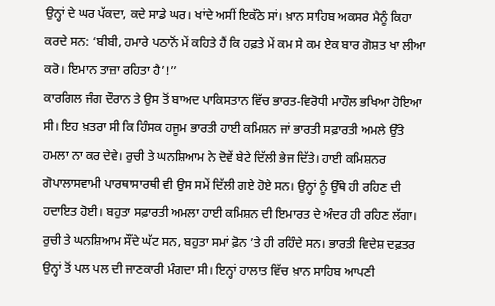ਉਨ੍ਹਾਂ ਦੇ ਘਰ ਪੱਕਦਾ, ਕਦੇ ਸਾਡੇ ਘਰ। ਖਾਂਦੇ ਅਸੀਂ ਇਕੱਠੇ ਸਾਂ। ਖ਼ਾਨ ਸਾਹਿਬ ਅਕਸਰ ਮੈਨੂੰ ਕਿਹਾ ਕਰਦੇ ਸਨ: ‘ਬੀਬੀ, ਹਮਾਰੇ ਪਠਾਨੋਂ ਮੇਂ ਕਹਿਤੇ ਹੈਂ ਕਿ ਹਫ਼ਤੇ ਮੇਂ ਕਮ ਸੇ ਕਮ ਏਕ ਬਾਰ ਗੋਸ਼ਤ ਖਾ ਲੀਆ ਕਰੋ। ਇਮਾਨ ਤਾਜ਼ਾ ਰਹਿਤਾ ਹੈ’!’’
ਕਾਰਗਿਲ ਜੰਗ ਦੌਰਾਨ ਤੇ ਉਸ ਤੋਂ ਬਾਅਦ ਪਾਕਿਸਤਾਨ ਵਿੱਚ ਭਾਰਤ-ਵਿਰੋਧੀ ਮਾਹੌਲ ਭਖਿਆ ਹੋਇਆ ਸੀ। ਇਹ ਖ਼ਤਰਾ ਸੀ ਕਿ ਹਿੰਸਕ ਹਜੂਮ ਭਾਰਤੀ ਹਾਈ ਕਮਿਸ਼ਨ ਜਾਂ ਭਾਰਤੀ ਸਫ਼ਾਰਤੀ ਅਮਲੇ ਉੱਤੇ ਹਮਲਾ ਨਾ ਕਰ ਦੇਵੇ। ਰੁਚੀ ਤੇ ਘਨਸ਼ਿਆਮ ਨੇ ਦੋਵੇਂ ਬੇਟੇ ਦਿੱਲੀ ਭੇਜ ਦਿੱਤੇ। ਹਾਈ ਕਮਿਸ਼ਨਰ ਗੋਪਾਲਾਸਵਾਮੀ ਪਾਰਥਾਸਾਰਥੀ ਵੀ ਉਸ ਸਮੇਂ ਦਿੱਲੀ ਗਏ ਹੋਏ ਸਨ। ਉਨ੍ਹਾਂ ਨੂੰ ਉੱਥੇ ਹੀ ਰਹਿਣ ਦੀ ਹਦਾਇਤ ਹੋਈ। ਬਹੁਤਾ ਸਫ਼ਾਰਤੀ ਅਮਲਾ ਹਾਈ ਕਮਿਸ਼ਨ ਦੀ ਇਮਾਰਤ ਦੇ ਅੰਦਰ ਹੀ ਰਹਿਣ ਲੱਗਾ। ਰੁਚੀ ਤੇ ਘਨਸ਼ਿਆਮ ਸੌਂਦੇ ਘੱਟ ਸਨ, ਬਹੁਤਾ ਸਮਾਂ ਫ਼ੋਨ ’ਤੇ ਹੀ ਰਹਿੰਦੇ ਸਨ। ਭਾਰਤੀ ਵਿਦੇਸ਼ ਦਫ਼ਤਰ ਉਨ੍ਹਾਂ ਤੋਂ ਪਲ ਪਲ ਦੀ ਜਾਣਕਾਰੀ ਮੰਗਦਾ ਸੀ। ਇਨ੍ਹਾਂ ਹਾਲਾਤ ਵਿੱਚ ਖ਼ਾਨ ਸਾਹਿਬ ਆਪਣੀ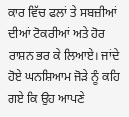ਕਾਰ ਵਿੱਚ ਫਲਾਂ ਤੇ ਸਬਜ਼ੀਆਂ ਦੀਆਂ ਟੋਕਰੀਆਂ ਅਤੇ ਹੋਰ ਰਾਸ਼ਨ ਭਰ ਕੇ ਲਿਆਏ। ਜਾਂਦੇ ਹੋਏ ਘਨਸ਼ਿਆਮ ਜੋੜੇ ਨੂੰ ਕਹਿ ਗਏ ਕਿ ਉਹ ਆਪਣੇ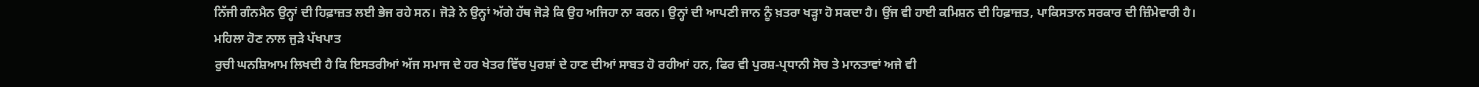ਨਿੱਜੀ ਗੰਨਮੈਨ ਉਨ੍ਹਾਂ ਦੀ ਹਿਫ਼ਾਜ਼ਤ ਲਈ ਭੇਜ ਰਹੇ ਸਨ। ਜੋੜੇ ਨੇ ਉਨ੍ਹਾਂ ਅੱਗੇ ਹੱਥ ਜੋੜੇ ਕਿ ਉਹ ਅਜਿਹਾ ਨਾ ਕਰਨ। ਉਨ੍ਹਾਂ ਦੀ ਆਪਣੀ ਜਾਨ ਨੂੰ ਖ਼ਤਰਾ ਖੜ੍ਹਾ ਹੋ ਸਕਦਾ ਹੈ। ਉਂਜ ਵੀ ਹਾਈ ਕਮਿਸ਼ਨ ਦੀ ਹਿਫ਼ਾਜ਼ਤ, ਪਾਕਿਸਤਾਨ ਸਰਕਾਰ ਦੀ ਜ਼ਿੰਮੇਵਾਰੀ ਹੈ।
ਮਹਿਲਾ ਹੋਣ ਨਾਲ ਜੁੜੇ ਪੱਖਪਾਤ
ਰੁਚੀ ਘਨਸ਼ਿਆਮ ਲਿਖਦੀ ਹੈ ਕਿ ਇਸਤਰੀਆਂ ਅੱਜ ਸਮਾਜ ਦੇ ਹਰ ਖੇਤਰ ਵਿੱਚ ਪੁਰਸ਼ਾਂ ਦੇ ਹਾਣ ਦੀਆਂ ਸਾਬਤ ਹੋ ਰਹੀਆਂ ਹਨ, ਫਿਰ ਵੀ ਪੁਰਸ਼-ਪ੍ਰਧਾਨੀ ਸੋਚ ਤੇ ਮਾਨਤਾਵਾਂ ਅਜੇ ਵੀ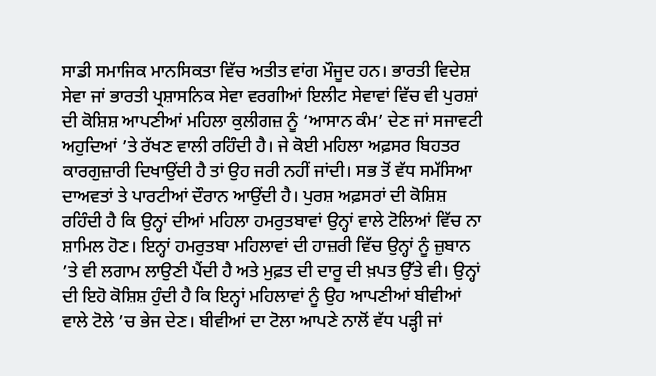ਸਾਡੀ ਸਮਾਜਿਕ ਮਾਨਸਿਕਤਾ ਵਿੱਚ ਅਤੀਤ ਵਾਂਗ ਮੌਜੂਦ ਹਨ। ਭਾਰਤੀ ਵਿਦੇਸ਼ ਸੇਵਾ ਜਾਂ ਭਾਰਤੀ ਪ੍ਰਸ਼ਾਸਨਿਕ ਸੇਵਾ ਵਰਗੀਆਂ ਇਲੀਟ ਸੇਵਾਵਾਂ ਵਿੱਚ ਵੀ ਪੁਰਸ਼ਾਂ ਦੀ ਕੋਸ਼ਿਸ਼ ਆਪਣੀਆਂ ਮਹਿਲਾ ਕੁਲੀਗਜ਼ ਨੂੰ ‘ਆਸਾਨ ਕੰਮ’ ਦੇਣ ਜਾਂ ਸਜਾਵਟੀ ਅਹੁਦਿਆਂ ’ਤੇ ਰੱਖਣ ਵਾਲੀ ਰਹਿੰਦੀ ਹੈ। ਜੇ ਕੋਈ ਮਹਿਲਾ ਅਫ਼ਸਰ ਬਿਹਤਰ ਕਾਰਗੁਜ਼ਾਰੀ ਦਿਖਾਉਂਦੀ ਹੈ ਤਾਂ ਉਹ ਜਰੀ ਨਹੀਂ ਜਾਂਦੀ। ਸਭ ਤੋਂ ਵੱਧ ਸਮੱਸਿਆ ਦਾਅਵਤਾਂ ਤੇ ਪਾਰਟੀਆਂ ਦੌਰਾਨ ਆਉਂਦੀ ਹੈ। ਪੁਰਸ਼ ਅਫ਼ਸਰਾਂ ਦੀ ਕੋਸ਼ਿਸ਼ ਰਹਿੰਦੀ ਹੈ ਕਿ ਉਨ੍ਹਾਂ ਦੀਆਂ ਮਹਿਲਾ ਹਮਰੁਤਬਾਵਾਂ ਉਨ੍ਹਾਂ ਵਾਲੇ ਟੋਲਿਆਂ ਵਿੱਚ ਨਾ ਸ਼ਾਮਿਲ ਹੋਣ। ਇਨ੍ਹਾਂ ਹਮਰੁਤਬਾ ਮਹਿਲਾਵਾਂ ਦੀ ਹਾਜ਼ਰੀ ਵਿੱਚ ਉਨ੍ਹਾਂ ਨੂੰ ਜ਼ੁਬਾਨ ’ਤੇ ਵੀ ਲਗਾਮ ਲਾਉਣੀ ਪੈਂਦੀ ਹੈ ਅਤੇ ਮੁਫ਼ਤ ਦੀ ਦਾਰੂ ਦੀ ਖ਼ਪਤ ਉੱਤੇ ਵੀ। ਉਨ੍ਹਾਂ ਦੀ ਇਹੋ ਕੋਸ਼ਿਸ਼ ਹੁੰਦੀ ਹੈ ਕਿ ਇਨ੍ਹਾਂ ਮਹਿਲਾਵਾਂ ਨੂੰ ਉਹ ਆਪਣੀਆਂ ਬੀਵੀਆਂ ਵਾਲੇ ਟੋਲੇ ’ਚ ਭੇਜ ਦੇਣ। ਬੀਵੀਆਂ ਦਾ ਟੋਲਾ ਆਪਣੇ ਨਾਲੋਂ ਵੱਧ ਪੜ੍ਹੀ ਜਾਂ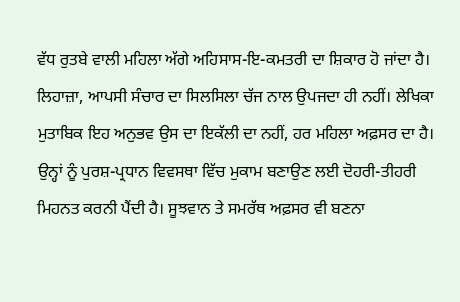ਵੱਧ ਰੁਤਬੇ ਵਾਲੀ ਮਹਿਲਾ ਅੱਗੇ ਅਹਿਸਾਸ-ਇ-ਕਮਤਰੀ ਦਾ ਸ਼ਿਕਾਰ ਹੋ ਜਾਂਦਾ ਹੈ। ਲਿਹਾਜ਼ਾ, ਆਪਸੀ ਸੰਚਾਰ ਦਾ ਸਿਲਸਿਲਾ ਚੱਜ ਨਾਲ ਉਪਜਦਾ ਹੀ ਨਹੀਂ। ਲੇਖਿਕਾ ਮੁਤਾਬਿਕ ਇਹ ਅਨੁਭਵ ਉਸ ਦਾ ਇਕੱਲੀ ਦਾ ਨਹੀਂ, ਹਰ ਮਹਿਲਾ ਅਫ਼ਸਰ ਦਾ ਹੈ। ਉਨ੍ਹਾਂ ਨੂੰ ਪੁਰਸ਼-ਪ੍ਰਧਾਨ ਵਿਵਸਥਾ ਵਿੱਚ ਮੁਕਾਮ ਬਣਾਉਣ ਲਈ ਦੋਹਰੀ-ਤੀਹਰੀ ਮਿਹਨਤ ਕਰਨੀ ਪੈਂਦੀ ਹੈ। ਸੂਝਵਾਨ ਤੇ ਸਮਰੱਥ ਅਫ਼ਸਰ ਵੀ ਬਣਨਾ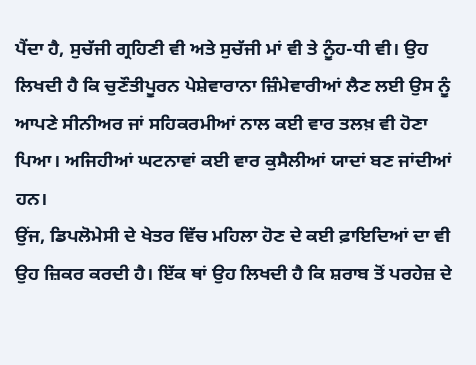ਪੈਂਦਾ ਹੈ, ਸੁਚੱਜੀ ਗ੍ਰਹਿਣੀ ਵੀ ਅਤੇ ਸੁਚੱਜੀ ਮਾਂ ਵੀ ਤੇ ਨੂੰਹ-ਧੀ ਵੀ। ਉਹ ਲਿਖਦੀ ਹੈ ਕਿ ਚੁਣੌਤੀਪੂਰਨ ਪੇਸ਼ੇਵਾਰਾਨਾ ਜ਼ਿੰਮੇਵਾਰੀਆਂ ਲੈਣ ਲਈ ਉਸ ਨੂੰ ਆਪਣੇ ਸੀਨੀਅਰ ਜਾਂ ਸਹਿਕਰਮੀਆਂ ਨਾਲ ਕਈ ਵਾਰ ਤਲਖ਼ ਵੀ ਹੋਣਾ ਪਿਆ। ਅਜਿਹੀਆਂ ਘਟਨਾਵਾਂ ਕਈ ਵਾਰ ਕੁਸੈਲੀਆਂ ਯਾਦਾਂ ਬਣ ਜਾਂਦੀਆਂ ਹਨ।
ਉਂਜ, ਡਿਪਲੋਮੇਸੀ ਦੇ ਖੇਤਰ ਵਿੱਚ ਮਹਿਲਾ ਹੋਣ ਦੇ ਕਈ ਫ਼ਾਇਦਿਆਂ ਦਾ ਵੀ ਉਹ ਜ਼ਿਕਰ ਕਰਦੀ ਹੈ। ਇੱਕ ਥਾਂ ਉਹ ਲਿਖਦੀ ਹੈ ਕਿ ਸ਼ਰਾਬ ਤੋਂ ਪਰਹੇਜ਼ ਦੇ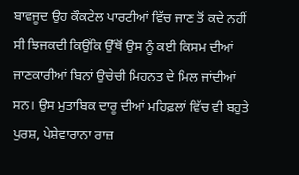ਬਾਵਜੂਦ ਉਹ ਕੌਕਟੇਲ ਪਾਰਟੀਆਂ ਵਿੱਚ ਜਾਣ ਤੋਂ ਕਦੇ ਨਹੀਂ ਸੀ ਝਿਜਕਦੀ ਕਿਉਂਕਿ ਉੱਥੋਂ ਉਸ ਨੂੰ ਕਈ ਕਿਸਮ ਦੀਆਂ ਜਾਣਕਾਰੀਆਂ ਬਿਨਾਂ ਉਚੇਚੀ ਮਿਹਨਤ ਦੇ ਮਿਲ ਜਾਂਦੀਆਂ ਸਨ। ਉਸ ਮੁਤਾਬਿਕ ਦਾਰੂ ਦੀਆਂ ਮਹਿਫ਼ਲਾਂ ਵਿੱਚ ਵੀ ਬਹੁਤੇ ਪੁਰਸ਼, ਪੇਸ਼ੇਵਾਰਾਨਾ ਰਾਜ਼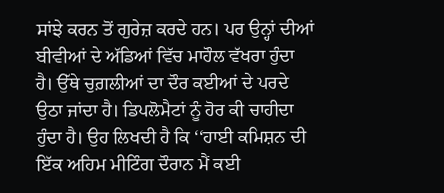ਸਾਂਝੇ ਕਰਨ ਤੋਂ ਗੁਰੇਜ਼ ਕਰਦੇ ਹਨ। ਪਰ ਉਨ੍ਹਾਂ ਦੀਆਂ ਬੀਵੀਆਂ ਦੇ ਅੱਡਿਆਂ ਵਿੱਚ ਮਾਹੌਲ ਵੱਖਰਾ ਹੁੰਦਾ ਹੈ। ਉੱਥੇ ਚੁਗ਼ਲੀਆਂ ਦਾ ਦੌਰ ਕਈਆਂ ਦੇ ਪਰਦੇ ਉਠਾ ਜਾਂਦਾ ਹੈ। ਡਿਪਲੋਮੈਟਾਂ ਨੂੰ ਹੋਰ ਕੀ ਚਾਹੀਦਾ ਹੁੰਦਾ ਹੈ। ਉਹ ਲਿਖਦੀ ਹੈ ਕਿ ‘‘ਹਾਈ ਕਮਿਸ਼ਨ ਦੀ ਇੱਕ ਅਹਿਮ ਮੀਟਿੰਗ ਦੌਰਾਨ ਮੈਂ ਕਈ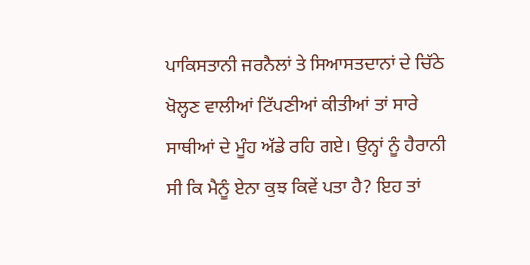ਪਾਕਿਸਤਾਨੀ ਜਰਨੈਲਾਂ ਤੇ ਸਿਆਸਤਦਾਨਾਂ ਦੇ ਚਿੱਠੇ ਖੋਲ੍ਹਣ ਵਾਲੀਆਂ ਟਿੱਪਣੀਆਂ ਕੀਤੀਆਂ ਤਾਂ ਸਾਰੇ ਸਾਥੀਆਂ ਦੇ ਮੂੰਹ ਅੱਡੇ ਰਹਿ ਗਏ। ਉਨ੍ਹਾਂ ਨੂੰ ਹੈਰਾਨੀ ਸੀ ਕਿ ਮੈਨੂੰ ਏਨਾ ਕੁਝ ਕਿਵੇਂ ਪਤਾ ਹੈ? ਇਹ ਤਾਂ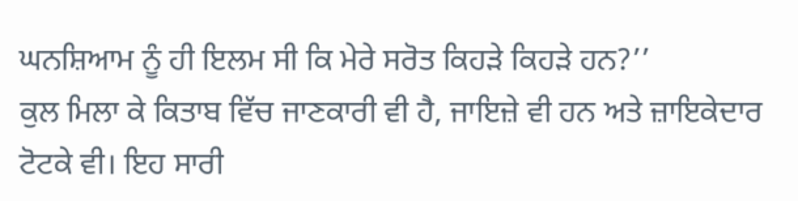ਘਨਸ਼ਿਆਮ ਨੂੰ ਹੀ ਇਲਮ ਸੀ ਕਿ ਮੇਰੇ ਸਰੋਤ ਕਿਹੜੇ ਕਿਹੜੇ ਹਨ?’’
ਕੁਲ ਮਿਲਾ ਕੇ ਕਿਤਾਬ ਵਿੱਚ ਜਾਣਕਾਰੀ ਵੀ ਹੈ, ਜਾਇਜ਼ੇ ਵੀ ਹਨ ਅਤੇ ਜ਼ਾਇਕੇਦਾਰ ਟੋਟਕੇ ਵੀ। ਇਹ ਸਾਰੀ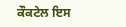ਕੌਕਟੇਲ ਇਸ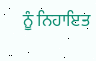ਨੂੰ ਨਿਹਾਇਤ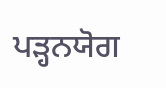ਪੜ੍ਹਨਯੋਗ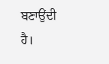ਬਣਾਉਂਦੀ ਹੈ।